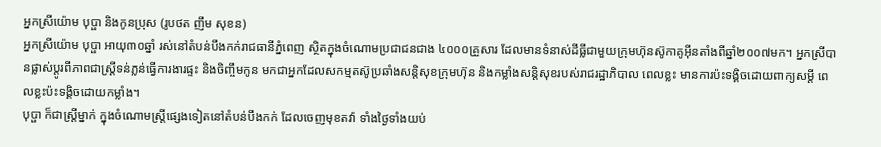អ្នកស្រីយ៉ោម បុប្ផា និងកូនប្រុស (រូបថត ញឹម សុខន)
អ្នកស្រីយ៉ោម បុប្ផា អាយុ៣០ឆ្នាំ រស់នៅតំបន់បឹងកក់រាជធានីភ្នំពេញ ស្ថិតក្នុងចំណោមប្រជាជនជាង ៤០០០គ្រួសារ ដែលមានទំនាស់ដីធ្លីជាមួយក្រុមហ៊ុនស៊ូកាគូអ៊ីនតាំងពីឆ្នាំ២០០៧មក។ អ្នកស្រីបានផ្លាស់ប្តូរពីភាពជាស្ត្រីទន់ភ្លន់ធ្វើការងារផ្ទះ និងចិញ្ចឹមកូន មកជាអ្នកដែលសកម្មតស៊ូប្រឆាំងសន្តិសុខក្រុមហ៊ុន និងកម្លាំងសន្តិសុខរបស់រាជរដ្ឋាភិបាល ពេលខ្លះ មានការប៉ះទង្គិចដោយពាក្យសម្តី ពេលខ្លះប៉ះទង្គិចដោយកម្លាំង។
បុប្ផា ក៏ជាស្ត្រីម្នាក់ ក្នុងចំណោមស្រ្តីផ្សេងទៀតនៅតំបន់បឹងកក់ ដែលចេញមុខតវ៉ា ទាំងថ្ងៃទាំងយប់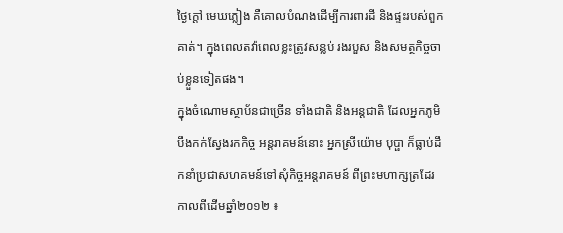ថ្ងៃក្តៅ មេឃភ្លៀង គឺគោលបំណងដើម្បីការពារដី និងផ្ទះរបស់ពួកគាត់។ ក្នុងពេលតវ៉ាពេលខ្លះត្រូវសន្លប់ រងរបួស និងសមត្ថកិច្ចចាប់ខ្លួនទៀតផង។
ក្នុងចំណោមស្ថាប័នជាច្រើន ទាំងជាតិ និងអន្តជាតិ ដែលអ្នកភូមិបឹងកក់ស្វែងរកកិច្ច អន្តរាគមន៍នោះ អ្នកស្រីយ៉ោម បុប្ផា ក៏ធ្លាប់ដឹកនាំប្រជាសហគមន៍ទៅសុំកិច្ចអន្តរាគមន៍ ពីព្រះមហាក្សត្រដែរកាលពីដើមឆ្នាំ២០១២ ៖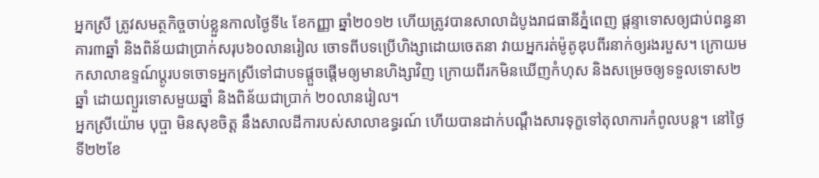អ្នកស្រី ត្រូវសមត្ថកិច្ចចាប់ខ្លួនកាលថ្ងៃទី៤ ខែកញ្ញា ឆ្នាំ២០១២ ហើយត្រូវបានសាលាដំបូងរាជធានីភ្នំពេញ ផ្តន្ទាទោសឲ្យជាប់ពន្ធនាគារ៣ឆ្នាំ និងពិន័យជាប្រាក់សរុប៦០លានរៀល ចោទពីបទប្រើហិង្សាដោយចេតនា វាយអ្នករត់ម៉ូតូឌុបពីរនាក់ឲ្យរងរបួស។ ក្រោយមកសាលាឧទ្ទណ៍ប្តូរបទចោទអ្នកស្រីទៅជាបទផ្តួចផ្តើមឲ្យមានហិង្សាវិញ ក្រោយពីរកមិនឃើញកំហុស និងសម្រេចឲ្យទទួលទោស២ឆ្នាំ ដោយព្យួរទោសមួយឆ្នាំ និងពិន័យជាប្រាក់ ២០លានរៀល។
អ្នកស្រីយ៉ោម បុប្ផា មិនសុខចិត្ត នឹងសាលដីការបស់សាលាឧទ្ធរណ៍ ហើយបានដាក់បណ្តឹងសារទុក្ខទៅតុលាការកំពូលបន្ត។ នៅថ្ងៃទី២២ខែ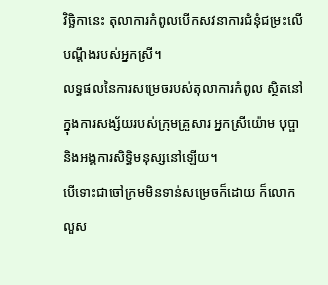វិច្ឆិកានេះ តុលាការកំពូលបើកសវនាការជំនុំជម្រះលើបណ្តឹងរបស់អ្នកស្រី។
លទ្ធផលនៃការសម្រេចរបស់តុលាការកំពូល ស្ថិតនៅក្នុងការសង្ស័យរបស់ក្រុមគ្រួសារ អ្នកស្រីយ៉ោម បុប្ផា និងអង្គការសិទ្ធិមនុស្សនៅឡើយ។
បើទោះជាចៅក្រមមិនទាន់សម្រេចក៏ដោយ ក៏លោកលួស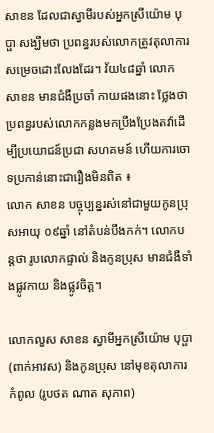សាខន ដែលជាស្វាមីរបស់អ្នកស្រីយ៉ោម បុប្ផា សង្ឃឹមថា ប្រពន្ធរបស់លោកត្រូវតុលាការសម្រេចដោះលែងដែរ។ វ័យ៤៨ឆ្នាំ លោក សាខន មានជំងឺប្រចាំ កាយផងនោះ ថ្លែងថា ប្រពន្ធរបស់លោកកន្លងមកប្រឹងប្រែងតវ៉ាដើម្បីប្រយោជន៍ប្រជា សហគមន៍ ហើយការចោទប្រកាន់នោះជារឿងមិនពិត ៖
លោក សាខន បច្ចុប្បន្នរស់នៅជាមួយកូនប្រុសអាយុ ០៩ឆ្នាំ នៅតំបន់បឹងកក់។ លោកបន្តថា រូបលោកផ្ទាល់ និងកូនប្រុស មានជំងឺទាំងផ្លូវកាយ និងផ្លូវចិត្ត។

លោកលួស សាខន ស្វាមីអ្នកស្រីយ៉ោម បុប្ផា (ពាក់អាវស) និងកូនប្រុស នៅមុខតុលាការកំពូល (រូបថត ណាត សុភាព)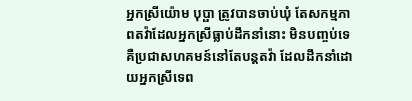អ្នកស្រីយ៉ោម បុប្ផា ត្រូវបានចាប់ឃុំ តែសកម្មភាពតវ៉ាដែលអ្នកស្រីធ្លាប់ដឹកនាំនោះ មិនបញ្ចប់ទេ គឺប្រជាសហគមន៍នៅតែបន្តតវ៉ា ដែលដឹកនាំដោយអ្នកស្រីទេព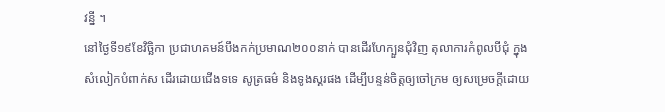វន្នី ។
នៅថ្ងៃទី១៩ខែវិច្ឆិកា ប្រជាហគមន៍បឹងកក់ប្រមាណ២០០នាក់ បានដើរហែក្បួនជុំវិញ តុលាការកំពូលបីជុំ ក្នុងសំលៀកបំពាក់ស ដើរដោយជើងទទេ សូត្រធម៌ និងទូងស្គរផង ដើម្បីបន្ទន់ចិត្តឲ្យចៅក្រម ឲ្យសម្រេចក្តីដោយ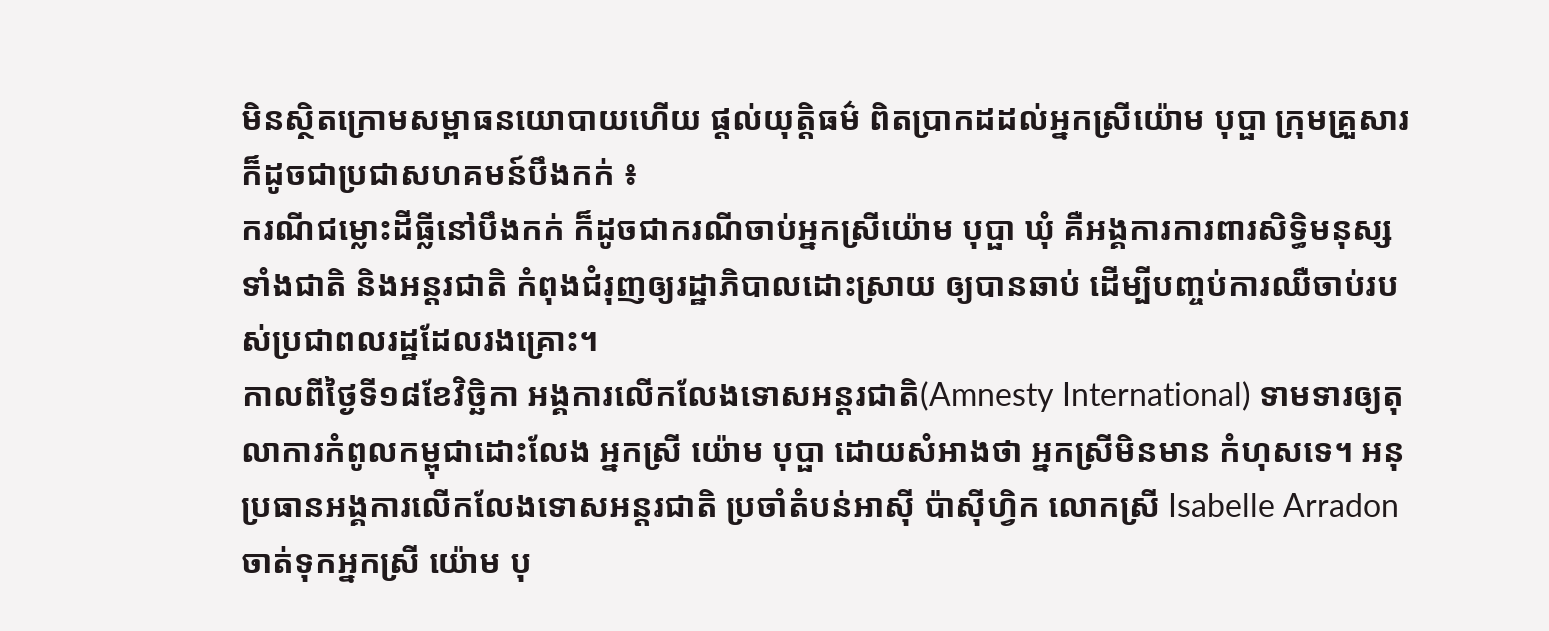មិនស្ថិតក្រោមសម្ពាធនយោបាយហើយ ផ្តល់យុត្តិធម៌ ពិតប្រាកដដល់អ្នកស្រីយ៉ោម បុប្ផា ក្រុមគ្រួសារ ក៏ដូចជាប្រជាសហគមន៍បឹងកក់ ៖
ករណីជម្លោះដីធ្លីនៅបឹងកក់ ក៏ដូចជាករណីចាប់អ្នកស្រីយ៉ោម បុប្ផា ឃុំ គឺអង្គការការពារសិទ្ធិមនុស្សទាំងជាតិ និងអន្តរជាតិ កំពុងជំរុញឲ្យរដ្ឋាភិបាលដោះស្រាយ ឲ្យបានឆាប់ ដើម្បីបញ្ចប់ការឈឺចាប់របស់ប្រជាពលរដ្ឋដែលរងគ្រោះ។
កាលពីថ្ងៃទី១៨ខែវិច្ឆិកា អង្គការលើកលែងទោសអន្តរជាតិ(Amnesty International) ទាមទារឲ្យតុលាការកំពូលកម្ពុជាដោះលែង អ្នកស្រី យ៉ោម បុប្ផា ដោយសំអាងថា អ្នកស្រីមិនមាន កំហុសទេ។ អនុប្រធានអង្គការលើកលែងទោសអន្តរជាតិ ប្រចាំតំបន់អាស៊ី ប៉ាស៊ីហ្វិក លោកស្រី Isabelle Arradon ចាត់ទុកអ្នកស្រី យ៉ោម បុ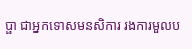ប្ផា ជាអ្នកទោសមនសិការ រងការមួលប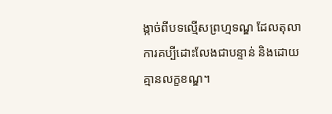ង្កាច់ពីបទល្មើសព្រហ្មទណ្ឌ ដែលតុលាការគប្បីដោះលែងជាបន្ទាន់ និងដោយគ្មានលក្ខខណ្ឌ។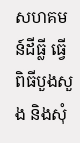សហគមន៍ដីធ្លី ធ្វើពិធីបួងសួង និងសុំ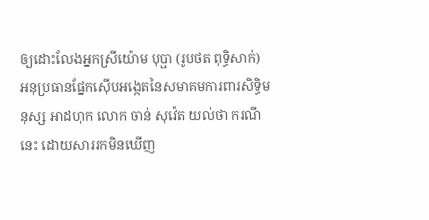ឲ្យដោះលែងអ្នកស្រីយ៉ោម បុប្ផា (រូបថត ពុទ្ធិសាក់)
អនុប្រធានផ្នែកស៊ើបអង្កេតនៃសមាគមការពារសិទ្ធិមនុស្ស អាដហុក លោក ចាន់ សុវ៉េត យល់ថា ករណីនេះ ដោយសាររកមិនឃើញ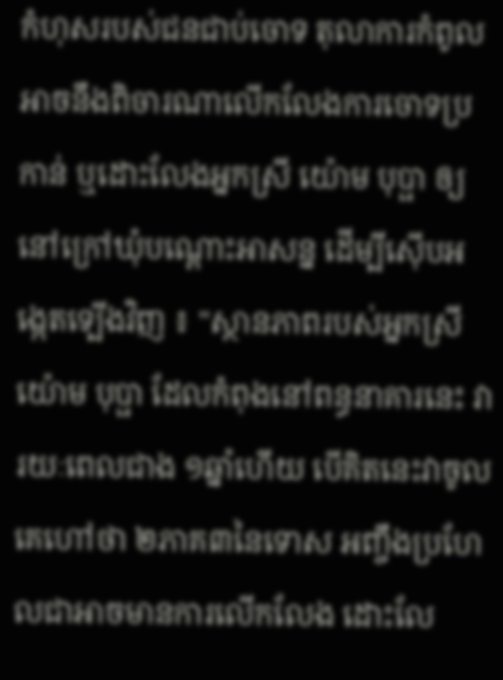កំហុសរបស់ជនជាប់ចោទ តុលាការកំពូល អាចនឹងពិចារណាលើកលែងការចោទប្រកាន់ ឬដោះលែងអ្នកស្រី យ៉ោម បុប្ផា ឲ្យនៅក្រៅឃុំបណ្តោះអាសន្ន ដើម្បីស៊ើបអង្កេតទ្បើងវិញ ៖ "ស្ថានភាពរបស់អ្នកស្រីយ៉ោម បុប្ផា ដែលកំពុងនៅពន្ធនាគារនេះ វារយៈពេលជាង ១ឆ្នាំហើយ បើគិតនេះវាចូល គេហៅថា ២ភាគ៣នៃទោស អញ្ចឹងប្រហែលជាអាចមានការលើកលែង ដោះលែ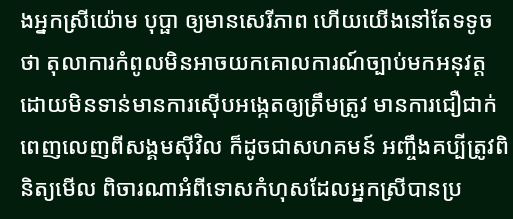ងអ្នកស្រីយ៉ោម បុប្ផា ឲ្យមានសេរីភាព ហើយយើងនៅតែទទូចថា តុលាការកំពូលមិនអាចយកគោលការណ៍ច្បាប់មកអនុវត្ត ដោយមិនទាន់មានការស៊ើបអង្កេតឲ្យត្រឹមត្រូវ មានការជឿជាក់ពេញលេញពីសង្គមស៊ីវិល ក៏ដូចជាសហគមន៍ អញ្ចឹងគប្បីត្រូវពិនិត្យមើល ពិចារណាអំពីទោសកំហុសដែលអ្នកស្រីបានប្រ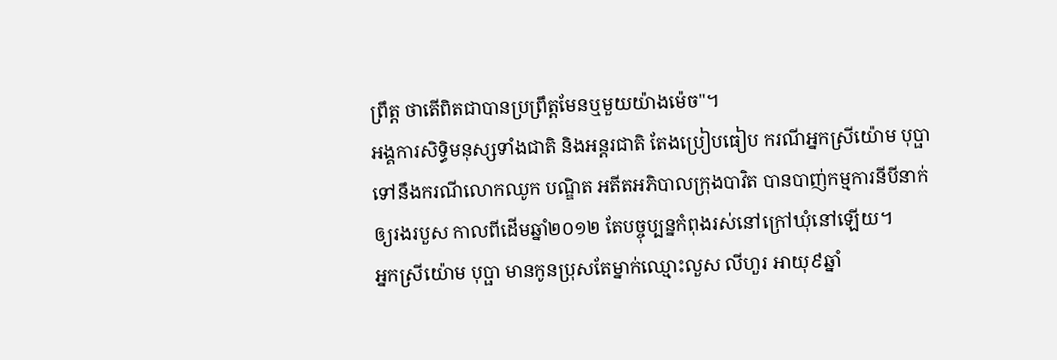ព្រឹត្ត ថាតើពិតជាបានប្រព្រឹត្តមែនឬមួយយ៉ាងម៉េច"។
អង្គការសិទ្ធិមនុស្សទាំងជាតិ និងអន្តរជាតិ តែងប្រៀបធៀប ករណីអ្នកស្រីយ៉ោម បុប្ផា ទៅនឹងករណីលោកឈូក បណ្ឌិត អតីតអភិបាលក្រុងបាវិត បានបាញ់កម្មការនីបីនាក់ ឲ្យរងរបួស កាលពីដើមឆ្នាំ២០១២ តែបច្ចុប្បន្នកំពុងរស់នៅក្រៅឃុំនៅឡើយ។
អ្នកស្រីយ៉ោម បុប្ផា មានកូនប្រុសតែម្នាក់ឈ្មោះលួស លីហួរ អាយុ៩ឆ្នាំ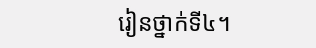រៀនថ្នាក់ទី៤។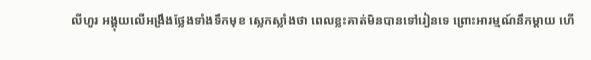លីហួរ អង្គុយលើអង្រឹងថ្លែងទាំងទឹកមុខ ស្លេកស្លាំងថា ពេលខ្លះគាត់មិនបានទៅរៀនទេ ព្រោះអារម្មណ៍នឹកម្តាយ ហើ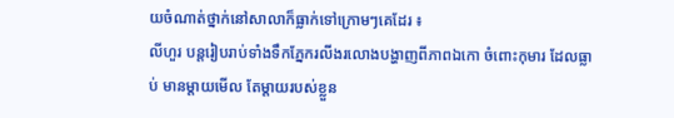យចំណាត់ថ្នាក់នៅសាលាក៏ធ្លាក់ទៅក្រោមៗគេដែរ ៖
លីហួរ បន្តរៀបរាប់ទាំងទឹកភ្នែករលីងរលោងបង្ហាញពីភាពឯកោ ចំពោះកុមារ ដែលធ្លាប់ មានម្តាយមើល តែម្តាយរបស់ខ្លួន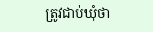ត្រូវជាប់ឃុំថា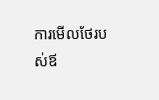ការមើលថែរបស់ឪ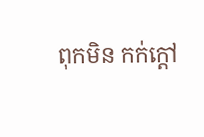ពុកមិន កក់ក្តៅ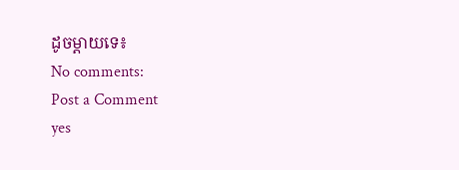ដូចម្តាយទេ៖
No comments:
Post a Comment
yes